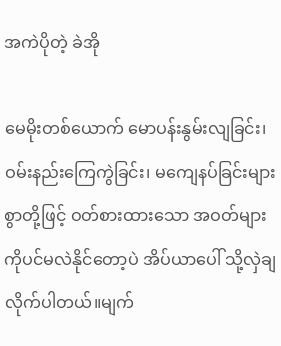အကဲပိုတဲ့ ခဲအို

မေမိုးတစ်ယောက် မောပန်းနွမ်းလျခြင်း၊ ဝမ်းနည်းကြေကွဲခြင်း၊ မကျေနပ်ခြင်းများစွာတို့ဖြင့် ဝတ်စားထားသော အဝတ်များကိုပင်မလဲနိုင်တော့ပဲ အိပ်ယာပေါ် သို့လှဲချလိုက်ပါတယ်။မျက်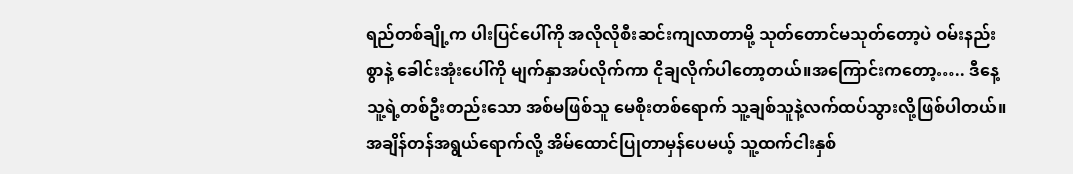ရည်တစ်ချို့က ပါးပြင်ပေါ်ကို အလိုလိုစီးဆင်းကျလာတာမို့ သုတ်တောင်မသုတ်တော့ပဲ ဝမ်းနည်းစွာနဲ့ ခေါင်းအုံးပေါ်ကို မျက်နှာအပ်လိုက်ကာ ငိုချလိုက်ပါတော့တယ်။အကြောင်းကတော့….. ဒီနေ့ သူ့ရဲ့တစ်ဦးတည်းသော အစ်မဖြစ်သူ မေစိုးတစ်ရောက် သူ့ချစ်သူနဲ့လက်ထပ်သွားလို့ဖြစ်ပါတယ်။ အချိန်တန်အရွယ်ရောက်လို့ အိမ်ထောင်ပြုတာမှန်ပေမယ့် သူ့ထက်ငါးနှစ်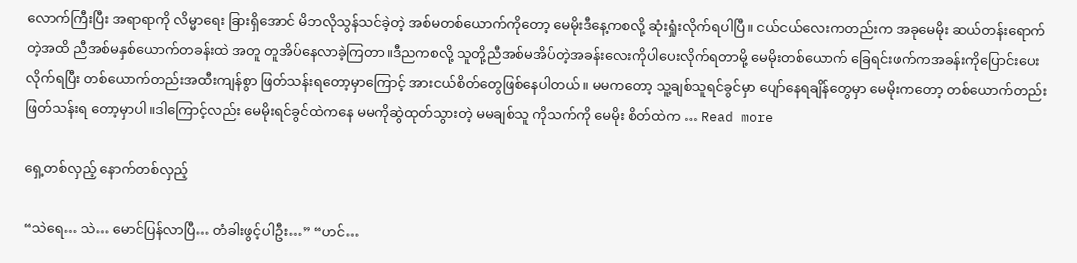လောက်ကြီးပြီး အရာရာကို လိမ္မာရေး ခြားရှိအောင် မိဘလိုသွန်သင်ခဲ့တဲ့ အစ်မတစ်ယောက်ကိုတော့ မေမိုးဒီနေ့ကစလို့ ဆုံးရှုံးလိုက်ရပါပြီ။ ငယ်ငယ်လေးကတည်းက အခုမေမိုး ဆယ်တန်းရောက်တဲ့အထိ ညီအစ်မနှစ်ယောက်တခန်းထဲ အတူ တူအိပ်နေလာခဲ့ကြတာ။ဒီညကစလို့ သူတို့ညီအစ်မအိပ်တဲ့အခန်းလေးကိုပါပေးလိုက်ရတာမို့ မေမိုးတစ်ယောက် ခြေရင်းဖက်ကအခန်းကိုပြောင်းပေးလိုက်ရပြီး တစ်ယောက်တည်းအထီးကျန်စွာ ဖြတ်သန်းရတော့မှာကြောင့် အားငယ်စိတ်တွေဖြစ်နေပါတယ်။ မမကတော့ သူ့ချစ်သူရင်ခွင်မှာ ပျော်နေရချိန်တွေမှာ မေမိုးကတော့ တစ်ယောက်တည်း ဖြတ်သန်းရ တော့မှာပါ။ဒါကြောင့်လည်း မေမိုးရင်ခွင်ထဲကနေ မမကိုဆွဲထုတ်သွားတဲ့ မမချစ်သူ ကိုသက်ကို မေမိုး စိတ်ထဲက … Read more

ရှေ့တစ်လှည့် နောက်တစ်လှည့်

“သဲရေ… သဲ… မောင်ပြန်လာပြီ… တံခါးဖွင့်ပါဦး…” “ဟင်…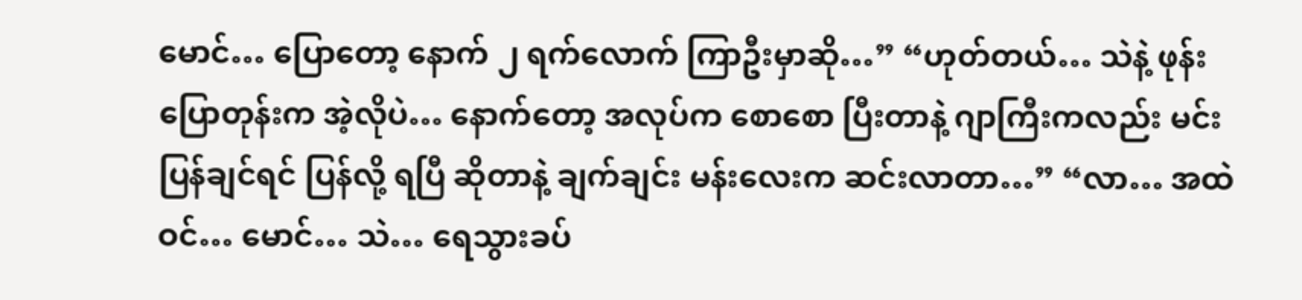မောင်… ပြောတော့ နောက် ၂ ရက်လောက် ကြာဦးမှာဆို…” “ဟုတ်တယ်… သဲနဲ့ ဖုန်းပြောတုန်းက အဲ့လိုပဲ… နောက်တော့ အလုပ်က စောစော ပြီးတာနဲ့ ဂျာကြီးကလည်း မင်း ပြန်ချင်ရင် ပြန်လို့ ရပြီ ဆိုတာနဲ့ ချက်ချင်း မန်းလေးက ဆင်းလာတာ…” “လာ… အထဲဝင်… မောင်… သဲ… ရေသွားခပ်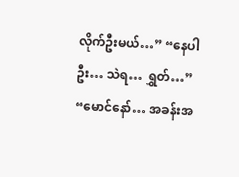လိုက်ဦးမယ်…” “နေပါဦး… သဲရ… ရွှတ်…” “မောင်နော်… အခန်းအ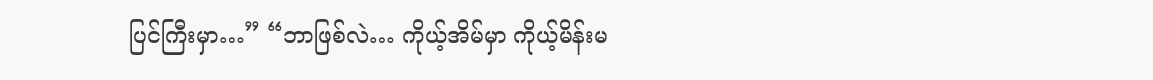ပြင်ကြီးမှာ…” “ဘာဖြစ်လဲ… ကိုယ့်အိမ်မှာ ကိုယ့်မိန်းမ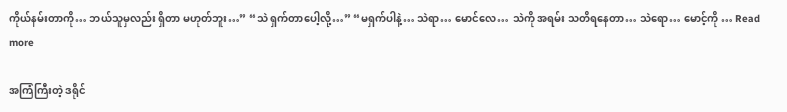ကိုယ်နမ်းတာကို… ဘယ်သူမှလည်း ရှိတာ မဟုတ်ဘူး…” “သဲ ရှက်တာပေါ့လို့…” “မရှက်ပါနဲ့… သဲရာ… မောင်လေ… သဲကို အရမ်း သတိရနေတာ… သဲရော… မောင့်ကို … Read more

အကြံကြီးတဲ့ ဒရိုင်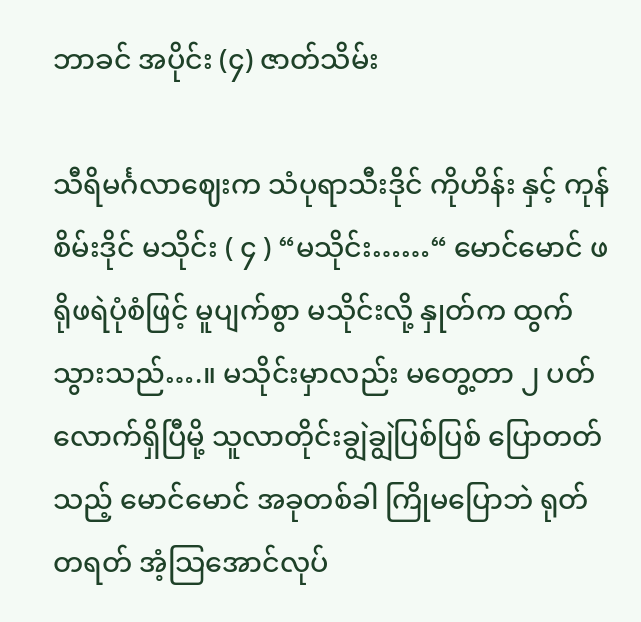ဘာခင် အပိုင်း (၄) ဇာတ်သိမ်း

သီရိမင်္ဂလာဈေးက သံပုရာသီးဒိုင် ကိုဟိန်း နှင့် ကုန်စိမ်းဒိုင် မသိုင်း ( ၄ ) “မသိုင်း……“ မောင်မောင် ဖရိုဖရဲပုံစံဖြင့် မူပျက်စွာ မသိုင်းလို့ နှုတ်က ထွက်သွားသည်….။ မသိုင်းမှာလည်း မတွေ့တာ ၂ ပတ်လောက်ရှိပြီမို့ သူလာတိုင်းချွဲချွဲပြစ်ပြစ် ပြောတတ်သည့် မောင်မောင် အခုတစ်ခါ ကြိုမပြောဘဲ ရုတ်တရတ် အံ့သြအောင်လုပ်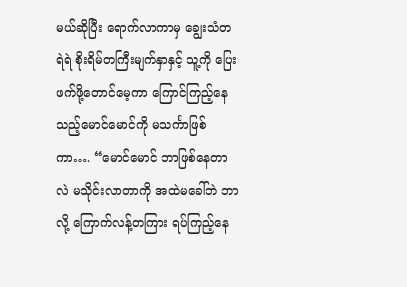မယ်ဆိုပြီး ရောက်လာကာမှ ချွေးသံတရဲရဲ စိုးရိမ်တကြီးမျက်နှာနှင့် သူ့ကို ပြေးဖက်ဖို့တောင်မေ့ကာ ကြောင်ကြည့်နေသည့်မောင်မောင်ကို မသင်္ကာဖြစ်ကာ…. “မောင်မောင် ဘာဖြစ်နေတာလဲ မသိုင်းလာတာကို အထဲမခေါ်ဘဲ ဘာလို့ ကြောက်လန့်တကြား ရပ်ကြည့်နေ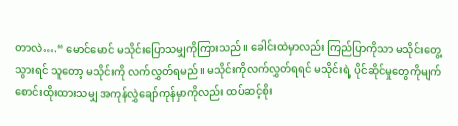တာလဲ….“ မောင်မောင် မသိုင်းပြောသမျှကိုကြားသည်။ ခေါင်းထဲမှာလည်း ကြည်ပြာကိုသာ မသိုင်းတွေ့သွားရင် သူတော့ မသိုင်းကို လက်လွှတ်ရမည်။ မသိုင်းကိုလက်လွှတ်ရရင် မသိုင်းရဲ့ ပိုင်ဆိုင်မှုတွေကိုမျက်စောင်းထိုးထားသမျှ အကုန်လွှဲချော်ကုန်မှာကိုလည်း ထပ်ဆင့်စိုး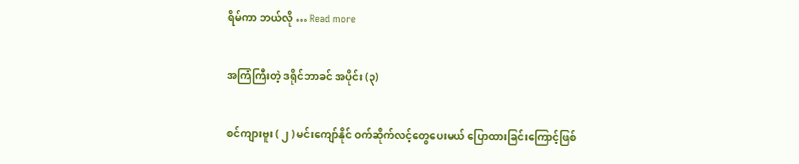ရိမ်ကာ ဘယ်လို … Read more

အကြံကြီးတဲ့ ဒရိုင်ဘာခင် အပိုင်း (၃)

စင်ကျားဗူး ( ၂ ) မင်းကျော်နိုင် ဝက်ဆိုက်လင့်တွေပေးမယ် ပြောထားခြင်းကြောင့်ဖြစ်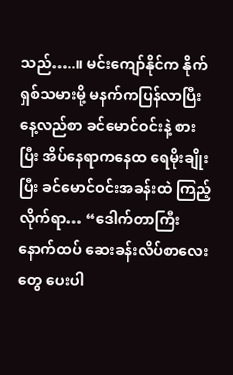သည်…..။ မင်းကျော်နိုင်က နိုက်ရှစ်သမားမို့ မနက်ကပြန်လာပြီး နေ့လည်စာ ခင်မောင်ဝင်းနဲ့ စားပြီး အိပ်နေရာကနေထ ရေမိုးချိုးပြီး ခင်မောင်ဝင်းအခန်းထဲ ကြည့်လိုက်ရာ… “ဒေါက်တာကြီး နောက်ထပ် ဆေးခန်းလိပ်စာလေးတွေ ပေးပါ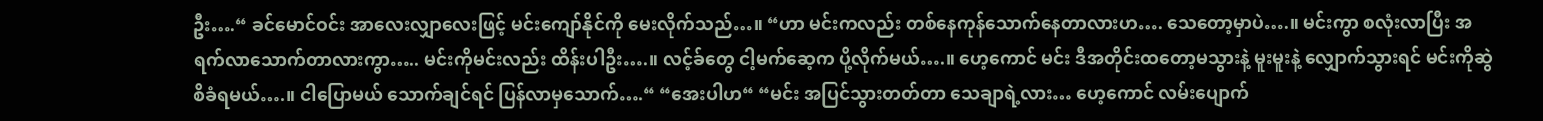ဦး….“ ခင်မောင်ဝင်း အာလေးလျှာလေးဖြင့် မင်းကျော်နိုင်ကို မေးလိုက်သည်…။ “ဟာ မင်းကလည်း တစ်နေကုန်သောက်နေတာလားဟ…. သေတော့မှာပဲ….။ မင်းကွာ စလုံးလာပြီး အရက်လာသောက်တာလားကွာ….. မင်းကိုမင်းလည်း ထိန်းပါဦး….။ လင့်ခ်တွေ ငါ့မက်ဆေ့က ပို့လိုက်မယ်….။ ဟေ့ကောင် မင်း ဒီအတိုင်းထတော့မသွားနဲ့ မူးမူးနဲ့ လျှောက်သွားရင် မင်းကိုဆွဲစိခံရမယ်….။ ငါပြောမယ် သောက်ချင်ရင် ပြန်လာမှသောက်….“ “အေးပါဟ“ “မင်း အပြင်သွားတတ်တာ သေချာရဲ့လား… ဟေ့ကောင် လမ်းပျောက်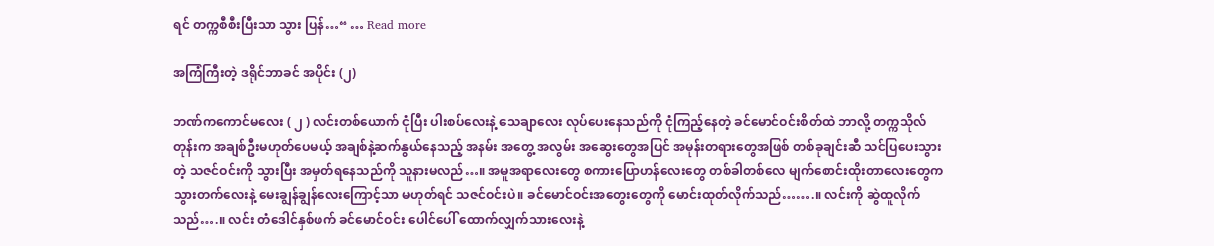ရင် တက္ကစီစီးပြီးသာ သွား ပြန်…“ … Read more

အကြံကြီးတဲ့ ဒရိုင်ဘာခင် အပိုင်း (၂)

ဘဏ်ကကောင်မလေး ( ၂ ) လင်းတစ်ယောက် ငုံပြီး ပါးစပ်လေးနဲ့ သေချာလေး လုပ်ပေးနေသည်ကို ငုံကြည့်နေတဲ့ ခင်မောင်ဝင်းစိတ်ထဲ ဘာလို့ တက္ကသိုလ်တုန်းက အချစ်ဦးမဟုတ်ပေမယ့် အချစ်နဲ့ဆက်နွယ်နေသည့် အနမ်း အတွေ့ အလွမ်း အဆွေးတွေအပြင် အမုန်းတရားတွေအဖြစ် တစ်ခုချင်းဆီ သင်ပြပေးသွားတဲ့ သဇင်ဝင်းကို သွားပြီး အမှတ်ရနေသည်ကို သူနားမလည်…။ အမူအရာလေးတွေ စကားပြောဟန်လေးတွေ တစ်ခါတစ်လေ မျက်စောင်းထိုးတာလေးတွေက သွားတက်လေးနဲ့ မေးချွန်ချွန်လေးကြောင့်သာ မဟုတ်ရင် သဇင်ဝင်းပဲ။ ခင်မောင်ဝင်းအတွေးတွေကို မောင်းထုတ်လိုက်သည်…….။ လင်းကို ဆွဲထူလိုက်သည်….။ လင်း တံဒေါင်နှစ်ဖက် ခင်မောင်ဝင်း ပေါင်ပေါ် ထောက်လျှက်သားလေးနဲ့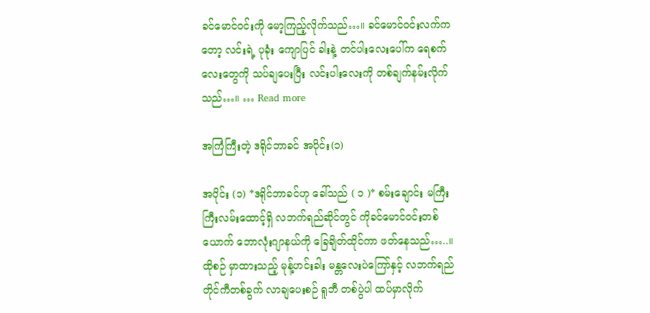ခင်မောင်ဝင်းကို မော့ကြည့်လိုက်သည်…။ ခင်မောင်ဝင်းလက်ကတော့ လင်းရဲ့ ပုခုံး ကျောပြင် ခါးနဲ့ တင်ပါးလေးပေါ်က ရေစက်လေးတွေကို သပ်ချပေးပြီး လင်းပါးလေးကို တစ်ချက်နမ်းလိုက်သည်…။ … Read more

အကြံကြီးတဲ့ ဒရိုင်ဘာခင် အပိုင်း(၁)

အပိုင်း (၁) *ဒရိုင်ဘာခင်ဟု ခေါ်သည် ( ၁ )* စမ်းချောင်း မကြီးကြီးလမ်းထောင့်ရှိ လဘက်ရည်ဆိုင်တွင် ကိုခင်မောင်ဝင်းတစ်ယောက် ဘောလုံးဂျာနယ်ကို ခြေချိတ်ထိုင်ကာ ဖတ်နေသည်…..။ ထိုစဉ် မှာထားသည့် မုန့်ဟင်းခါး မန္တလေးပဲကြော်နှင့် လဘက်ရည် တိုင်ကီတစ်ခွက် လာချပေးစဉ် ရူဘီ တစ်ပွဲပါ ထပ်မှာလိုက်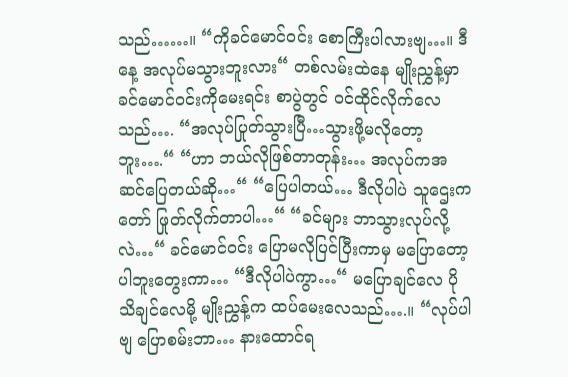သည်……။ “ကိုခင်မောင်ဝင်း စောကြီးပါလားဗျ…။ ဒီနေ့ အလုပ်မသွားဘူးလား“ တစ်လမ်းထဲနေ မျိုးညွှန့်မှာ ခင်မောင်ဝင်းကိုမေးရင်း စာပွဲတွင် ဝင်ထိုင်လိုက်လေသည်…. “အလုပ်ပြုတ်သွားပြီ…သွားဖို့မလိုတော့ဘူး….“ “ဟာ ဘယ်လိုဖြစ်တာတုန်း… အလုပ်ကအဆင်ပြေတယ်ဆို…“ “ပြေပါတယ်… ဒီလိုပါပဲ သူဌေးကတော် ဖြုတ်လိုက်တာပါ…“ “ခင်များ ဘာသွားလုပ်လို့လဲ…“ ခင်မောင်ဝင်း ပြောမလိုပြင်ပြီးကာမှ မပြောတော့ပါဘူးတွေးကာ… “ဒီလိုပါပဲကွာ…“ မပြောချင်လေ ပိုသိချင်လေမို့ မျိုးညွှန့်က ထပ်မေးလေသည်….။ “လုပ်ပါဗျ ပြောစမ်းဘာ… နားထောင်ရ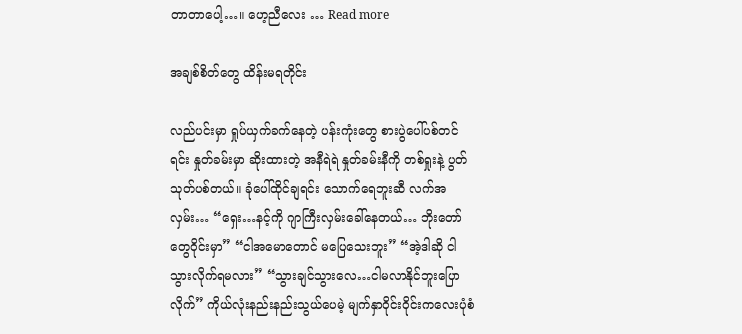တာတာပေါ့…။ ဟေ့ညီလေး … Read more

အချစ်စိတ်တွေ ထိန်းမရတိုင်း

လည်ပင်းမှာ ရှုပ်ယှက်ခက်နေတဲ့ ပန်းကုံးတွေ စားပွဲပေါ်ပစ်တင်ရင်း နှုတ်ခမ်းမှာ ဆိုးထားတဲ့ အနီရဲရဲ နှုတ်ခမ်းနီကို တစ်ရှုးနဲ့ ပွတ်သုတ်ပစ်တယ်။ ခုံပေါ်ထိုင်ချရင်း သောက်ရေဘူးဆီ လက်အလှမ်း… “ရှေး…နင့်ကို ဂျာကြီးလှမ်းခေါ်နေတယ်… ဘိုးတော်တွေဝိုင်းမှာ” “ငါအမောတောင် မပြေသေးဘူး” “အဲ့ဒါဆို ငါသွားလိုက်ရမလား” “သွားချင်သွားလေ…ငါမလာနိုင်ဘူးပြောလိုက်” ကိုယ်လုံးနည်းနည်းသွယ်ပေမဲ့ မျက်နှာဝိုင်းဝိုင်းကလေးပုံစံ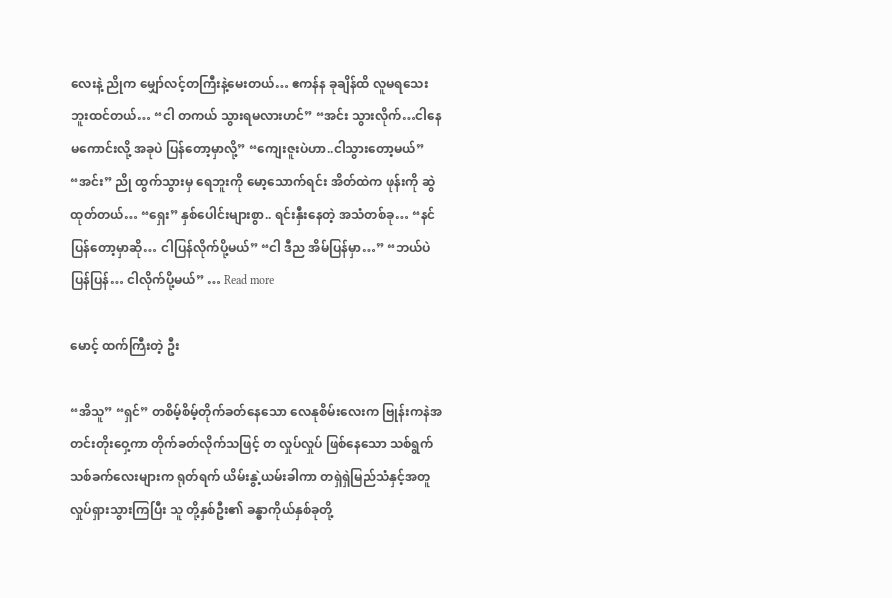လေးနဲ့ ညိုက မျှော်လင့်တကြီးနဲ့မေးတယ်… ဧကန်န ခုချိန်ထိ လူမရသေးဘူးထင်တယ်… “ငါ တကယ် သွားရမလားဟင်” “အင်း သွားလိုက်…ငါနေမကောင်းလို့ အခုပဲ ပြန်တော့မှာလို့” “ကျေးဇူးပဲဟာ..ငါသွားတော့မယ်” “အင်း” ညို ထွက်သွားမှ ရေဘူးကို မော့သောက်ရင်း အိတ်ထဲက ဖုန်းကို ဆွဲထုတ်တယ်… “ရှေး” နှစ်ပေါင်းများစွာ.. ရင်းနှီးနေတဲ့ အသံတစ်ခု… “နင်ပြန်တော့မှာဆို… ငါပြန်လိုက်ပို့မယ်” “ငါ ဒီည အိမ်ပြန်မှာ…” “ဘယ်ပဲပြန်ပြန်… ငါလိုက်ပို့မယ်” … Read more

မောင့် ထက်ကြီးတဲ့ ဦး

“အိသူ” “ရှင်” တစိမ့်စိမ့်တိုက်ခတ်နေသော လေနုစိမ်းလေးက ဗြုန်းကနဲအတင်းတိုးဝှေ့ကာ တိုက်ခတ်လိုက်သဖြင့် တ လှုပ်လှုပ် ဖြစ်နေသော သစ်ရွက်သစ်ခက်လေးများက ရုတ်ရက် ယိမ်းနွဲ့ယမ်းခါကာ တရှဲရှဲမြည်သံနှင့်အတူ လှုပ်ရှားသွားကြပြီး သူ တို့နှစ်ဦး၏ ခန္ဓာကိုယ်နှစ်ခုတို့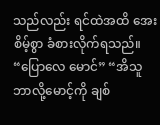သည်လည်း ရင်ထဲအထိ အေးစိမ့်စွာ ခံစားလိုက်ရသည်။ “ပြောလေ မောင်” “အိသူ ဘာလို့မောင့်ကို ချစ်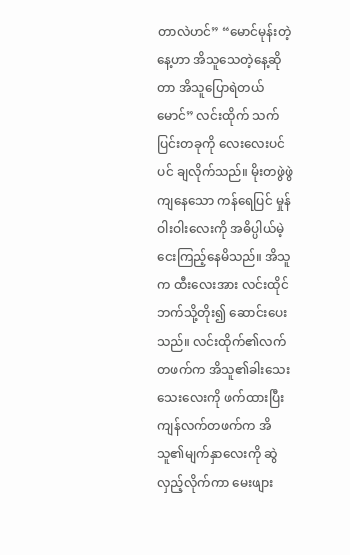တာလဲဟင်” “မောင်မုန်းတဲ့နေ့ဟာ အိသူသေတဲ့နေ့ဆိုတာ အိသူပြောရဲတယ် မောင်” လင်းထိုက် သက်ပြင်းတခုကို လေးလေးပင်ပင် ချလိုက်သည်။ မိုးတဖွဲဖွဲကျနေသော ကန်ရေပြင် မှုန်ဝါးဝါးလေးကို အဓိပ္ပါယ်မဲ့ငေးကြည့်နေမိသည်။ အိသူက ထီးလေးအား လင်းထိုင်ဘက်သို့တိုး၍ ဆောင်းပေးသည်။ လင်းထိုက်၏လက်တဖက်က အိသူ၏ခါးသေးသေးလေးကို ဖက်ထားပြီး ကျန်လက်တဖက်က အိသူ၏မျက်နှာလေးကို ဆွဲလှည့်လိုက်ကာ မေးဖျား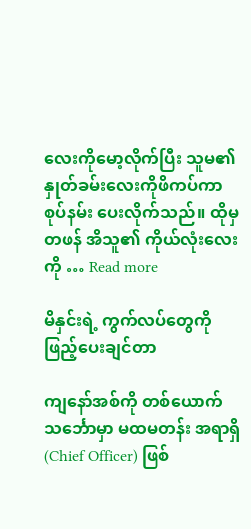လေးကိုမော့လိုက်ပြီး သူမ၏ နှုတ်ခမ်းလေးကိုဖိကပ်ကာ စုပ်နမ်း ပေးလိုက်သည်။ ထိုမှတဖန် အိသူ၏ ကိုယ်လုံးလေးကို … Read more

မိနှင်းရဲ့ ကွက်လပ်တွေကို ဖြည့်ပေးချင်တာ

ကျနော်အစ်ကို တစ်ယောက် သင်္ဘောမှာ မထမတန်း အရာရှိ(Chief Officer) ဖြစ်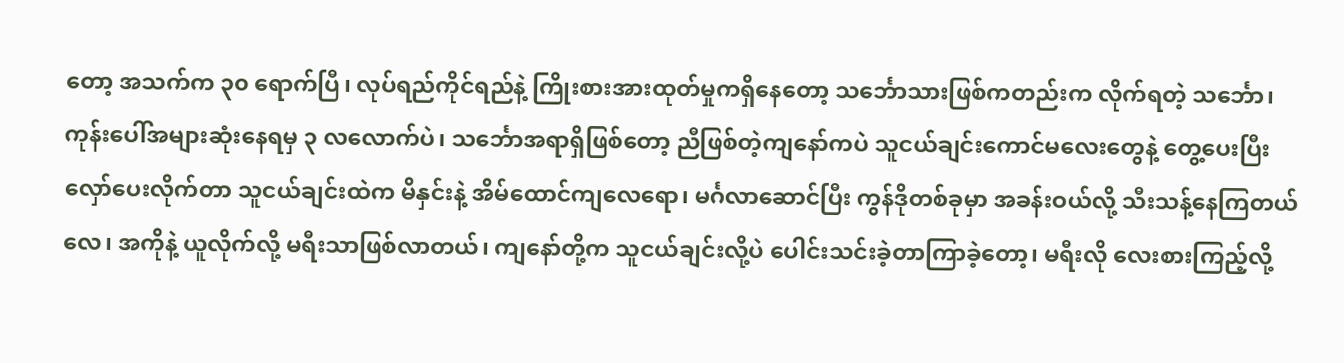တော့ အသက်က ၃၀ ရောက်ပြီ၊ လုပ်ရည်ကိုင်ရည်နဲ့ ကြိုးစားအားထုတ်မှုကရှိနေတော့ သင်္ဘောသားဖြစ်ကတည်းက လိုက်ရတဲ့ သင်္ဘော၊ ကုန်းပေါ်အများဆုံးနေရမှ ၃ လလောက်ပဲ၊ သင်္ဘောအရာရှိဖြစ်တော့ ညီဖြစ်တဲ့ကျနော်ကပဲ သူငယ်ချင်းကောင်မလေးတွေနဲ့ တွေ့ပေးပြီး လှော်ပေးလိုက်တာ သူငယ်ချင်းထဲက မိနှင်းနဲ့ အိမ်ထောင်ကျလေရော၊ မင်္ဂလာဆောင်ပြီး ကွန်ဒိုတစ်ခုမှာ အခန်းဝယ်လို့ သီးသန့်နေကြတယ်လေ၊ အကိုနဲ့ ယူလိုက်လို့ မရီးသာဖြစ်လာတယ်၊ ကျနော်တို့က သူငယ်ချင်းလို့ပဲ ပေါင်းသင်းခဲ့တာကြာခဲ့တော့၊ မရီးလို လေးစားကြည့်လို့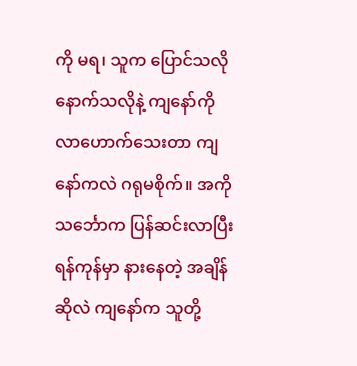ကို မရ၊ သူက ပြောင်သလိုနောက်သလိုနဲ့ ကျနော်ကို လာဟောက်သေးတာ ကျနော်ကလဲ ဂရုမစိုက်။ အကို သင်္ဘောက ပြန်ဆင်းလာပြီး ရန်ကုန်မှာ နားနေတဲ့ အချိန်ဆိုလဲ ကျနော်က သူတို့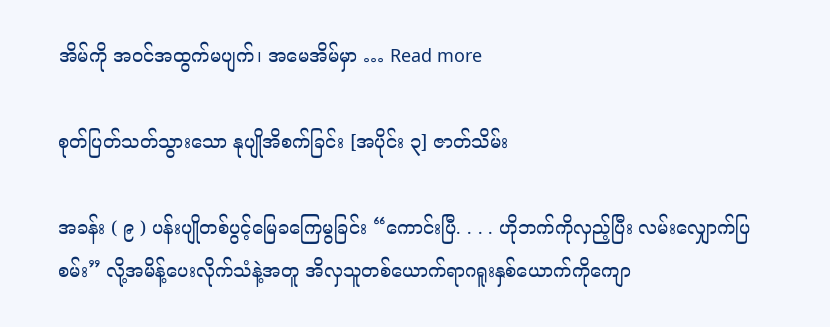အိမ်ကို အဝင်အထွက်မပျက်၊ အမေအိမ်မှာ … Read more

စုတ်ပြတ်သတ်သွားသော နုပျိုအိစက်ခြင်း [အပိုင်း ၃] ဇာတ်သိမ်း

အခန်း ( ၉ ) ပန်းပျိုတစ်ပွင့်မြေခကြေမွခြင်း “ကောင်းပြီ. . . . ဟိုဘက်ကိုလှည့်ပြီး လမ်းလျှောက်ပြစမ်း” လို့အမိန့်ပေးလိုက်သံနဲ့အတူ အိလှသူတစ်ယောက်ရာဂရူးနှစ်ယောက်ကိုကျော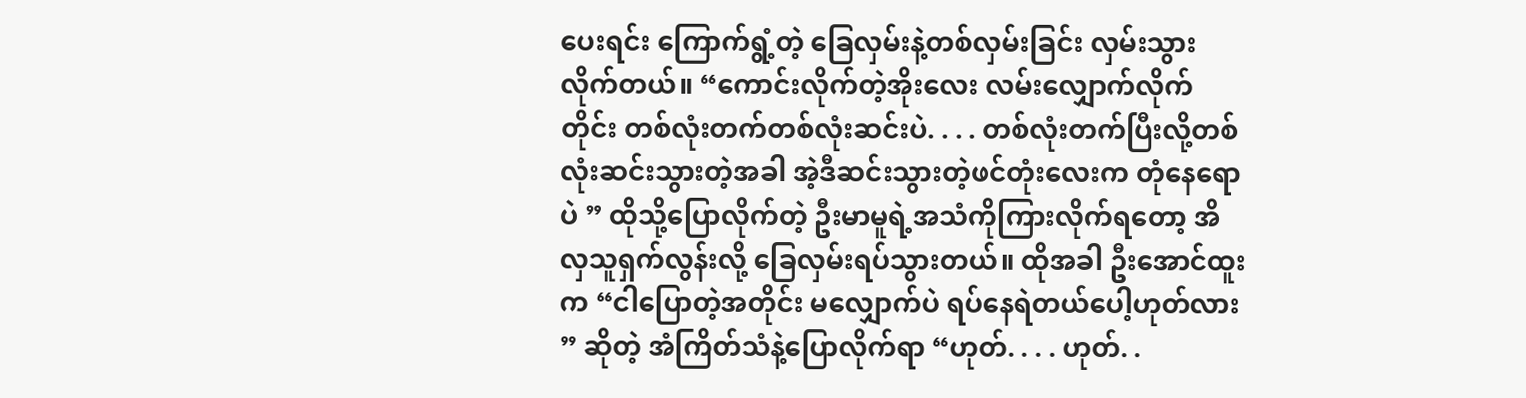ပေးရင်း ကြောက်ရွံ့တဲ့ ခြေလှမ်းနဲ့တစ်လှမ်းခြင်း လှမ်းသွားလိုက်တယ်။ “ကောင်းလိုက်တဲ့အိုးလေး လမ်းလျှောက်လိုက်တိုင်း တစ်လုံးတက်တစ်လုံးဆင်းပဲ. . . . တစ်လုံးတက်ပြီးလို့တစ်လုံးဆင်းသွားတဲ့အခါ အဲ့ဒီဆင်းသွားတဲ့ဖင်တုံးလေးက တုံနေရောပဲ ” ထိုသို့ပြောလိုက်တဲ့ ဦးမာမူရဲ့အသံကိုကြားလိုက်ရတော့ အိလှသူရှက်လွန်းလို့ ခြေလှမ်းရပ်သွားတယ်။ ထိုအခါ ဦးအောင်ထူးက “ငါပြောတဲ့အတိုင်း မလျှောက်ပဲ ရပ်နေရဲတယ်ပေါ့ဟုတ်လား ” ဆိုတဲ့ အံကြိတ်သံနဲ့ပြောလိုက်ရာ “ဟုတ်. . . . ဟုတ်. .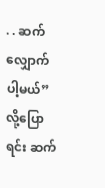. . ဆက်လျှောက်ပါ့မယ်” လို့ပြောရင်း ဆက်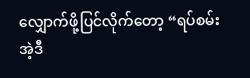လျှောက်ဖို့ပြင်လိုက်တော့ “ရပ်စမ်း အဲ့ဒီ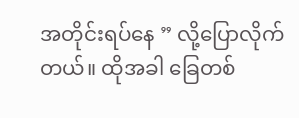အတိုင်းရပ်နေ ” လို့ပြောလိုက်တယ်။ ထိုအခါ ခြေတစ်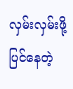လှမ်းလှမ်းဖို့ပြင်နေတဲ့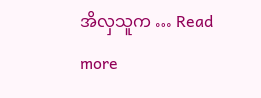အိလှသူက … Read more